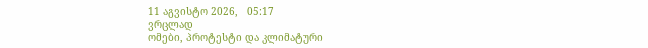11 აგვისტო 2026,   05:17
ვრცლად
ომები, პროტესტი და კლიმატური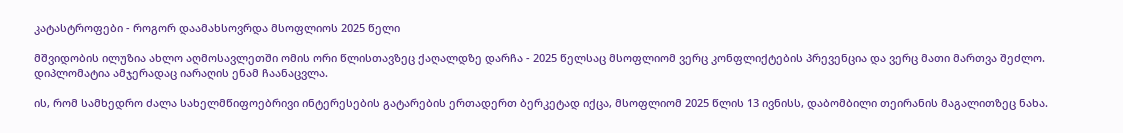კატასტროფები - როგორ დაამახსოვრდა მსოფლიოს 2025 წელი

მშვიდობის ილუზია ახლო აღმოსავლეთში ომის ორი წლისთავზეც ქაღალდზე დარჩა - 2025 წელსაც მსოფლიომ ვერც კონფლიქტების პრევენცია და ვერც მათი მართვა შეძლო. დიპლომატია ამჯერადაც იარაღის ენამ ჩაანაცვლა.

ის, რომ სამხედრო ძალა სახელმწიფოებრივი ინტერესების გატარების ერთადერთ ბერკეტად იქცა, მსოფლიომ 2025 წლის 13 ივნისს, დაბომბილი თეირანის მაგალითზეც ნახა.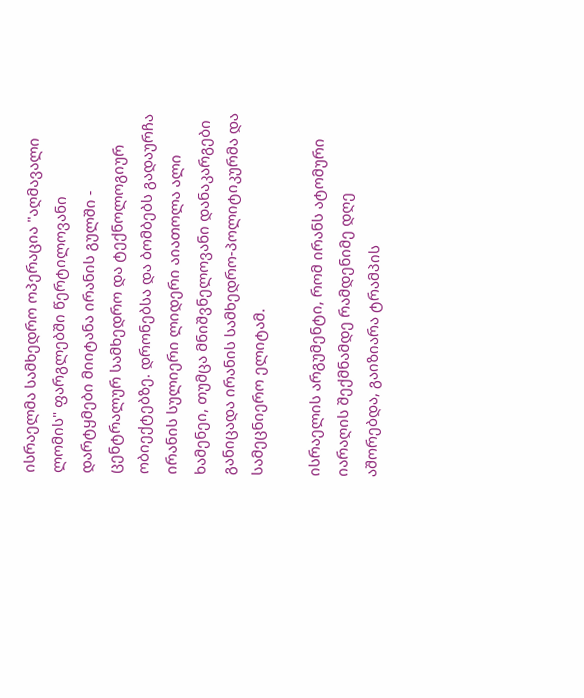ისრაელმა სამხედრო ოპერაცია "აღმავალი ლომის" ფარგლებში წერტილოვანი დარტყმები მიიტანა ირანის გულში - ცენტრალურ სამხედრო და ტექნოლოგიურ ობიექტებზე. დრონებსა და ბომბებს გადაურჩა ირანის სულიერი ლიდერი აიათოლა ალი ხამენეი, თუმცა მნიშვნელოვანი დანაკარგები განიცადა ირანის სამხედრო-პოლიტიკურმა და სამეცნიერო ელიტამ.

ისრაელის არგუმენტი, რომ ირანს ატომური იარაღის შექმნამდე რამდენიმე დღე აშორებდა, გაიზიარა ტრამპის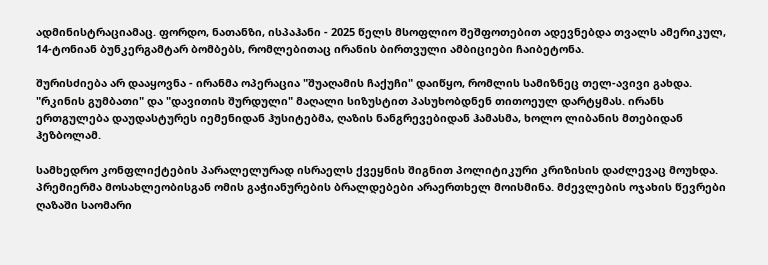ადმინისტრაციამაც. ფორდო, ნათანზი, ისპაჰანი - 2025 წელს მსოფლიო შეშფოთებით ადევნებდა თვალს ამერიკულ, 14-ტონიან ბუნკერგამტარ ბომბებს, რომლებითაც ირანის ბირთვული ამბიციები ჩაიბეტონა.

შურისძიება არ დააყოვნა - ირანმა ოპერაცია "შუაღამის ჩაქუჩი" დაიწყო, რომლის სამიზნეც თელ-ავივი გახდა. "რკინის გუმბათი" და "დავითის შურდული" მაღალი სიზუსტით პასუხობდნენ თითოეულ დარტყმას. ირანს ერთგულება დაუდასტურეს იემენიდან ჰუსიტებმა, ღაზის ნანგრევებიდან ჰამასმა, ხოლო ლიბანის მთებიდან ჰეზბოლამ.

სამხედრო კონფლიქტების პარალელურად ისრაელს ქვეყნის შიგნით პოლიტიკური კრიზისის დაძლევაც მოუხდა. პრემიერმა მოსახლეობისგან ომის გაჭიანურების ბრალდებები არაერთხელ მოისმინა. მძევლების ოჯახის წევრები ღაზაში საომარი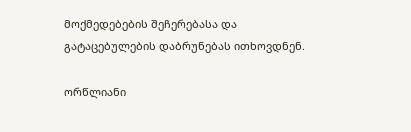მოქმედებების შეჩერებასა და გატაცებულების დაბრუნებას ითხოვდნენ.

ორწლიანი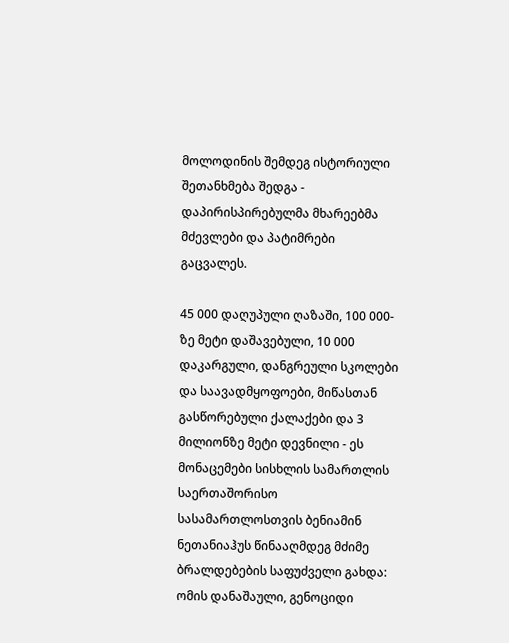მოლოდინის შემდეგ ისტორიული შეთანხმება შედგა - დაპირისპირებულმა მხარეებმა მძევლები და პატიმრები გაცვალეს.

45 000 დაღუპული ღაზაში, 100 000-ზე მეტი დაშავებული, 10 000 დაკარგული, დანგრეული სკოლები და საავადმყოფოები, მიწასთან გასწორებული ქალაქები და 3 მილიონზე მეტი დევნილი - ეს მონაცემები სისხლის სამართლის საერთაშორისო სასამართლოსთვის ბენიამინ ნეთანიაჰუს წინააღმდეგ მძიმე ბრალდებების საფუძველი გახდა: ომის დანაშაული, გენოციდი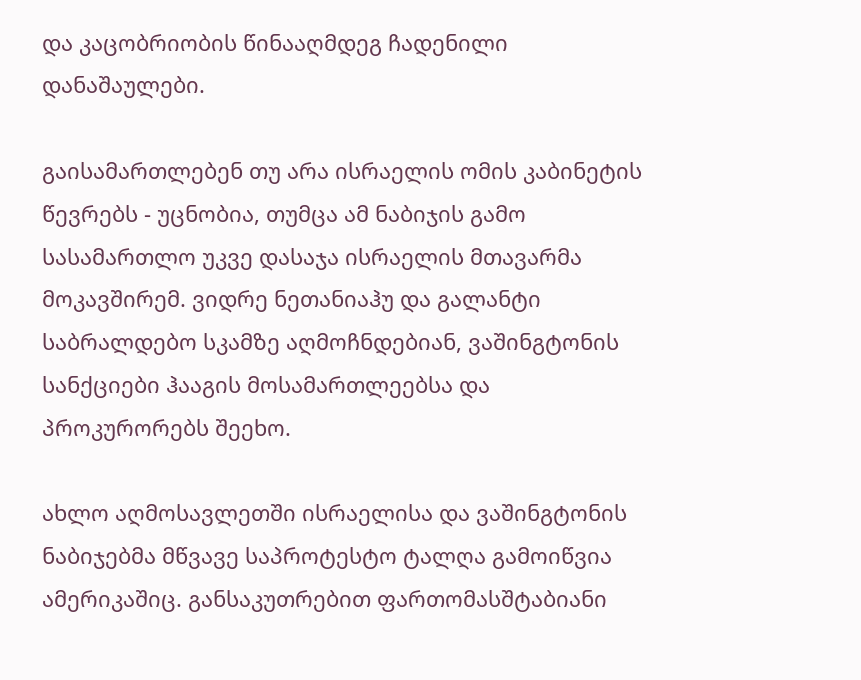და კაცობრიობის წინააღმდეგ ჩადენილი დანაშაულები.

გაისამართლებენ თუ არა ისრაელის ომის კაბინეტის წევრებს - უცნობია, თუმცა ამ ნაბიჯის გამო სასამართლო უკვე დასაჯა ისრაელის მთავარმა მოკავშირემ. ვიდრე ნეთანიაჰუ და გალანტი საბრალდებო სკამზე აღმოჩნდებიან, ვაშინგტონის სანქციები ჰააგის მოსამართლეებსა და პროკურორებს შეეხო.

ახლო აღმოსავლეთში ისრაელისა და ვაშინგტონის ნაბიჯებმა მწვავე საპროტესტო ტალღა გამოიწვია ამერიკაშიც. განსაკუთრებით ფართომასშტაბიანი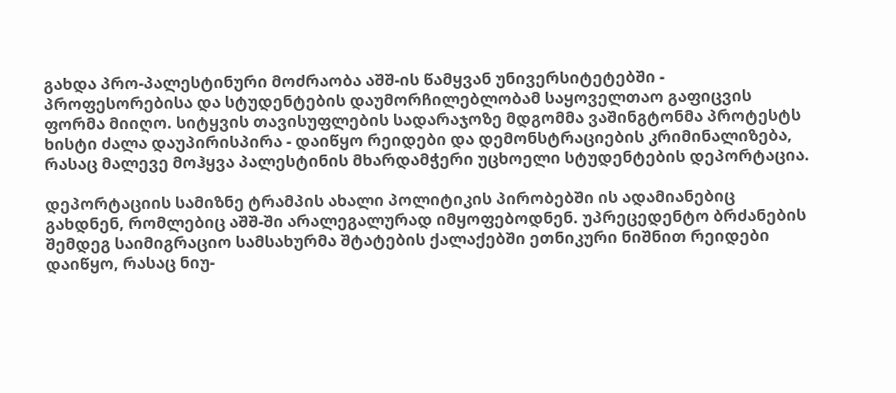გახდა პრო-პალესტინური მოძრაობა აშშ-ის წამყვან უნივერსიტეტებში - პროფესორებისა და სტუდენტების დაუმორჩილებლობამ საყოველთაო გაფიცვის ფორმა მიიღო. სიტყვის თავისუფლების სადარაჯოზე მდგომმა ვაშინგტონმა პროტესტს ხისტი ძალა დაუპირისპირა - დაიწყო რეიდები და დემონსტრაციების კრიმინალიზება, რასაც მალევე მოჰყვა პალესტინის მხარდამჭერი უცხოელი სტუდენტების დეპორტაცია.

დეპორტაციის სამიზნე ტრამპის ახალი პოლიტიკის პირობებში ის ადამიანებიც გახდნენ, რომლებიც აშშ-ში არალეგალურად იმყოფებოდნენ. უპრეცედენტო ბრძანების შემდეგ საიმიგრაციო სამსახურმა შტატების ქალაქებში ეთნიკური ნიშნით რეიდები დაიწყო, რასაც ნიუ-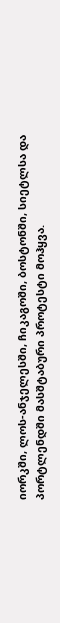იორკში, ლოს-ანჯელესში, ჩიკაგოში, ბოსტონში, სიეტლსა და პორტლენდში მასშტაბური პროტესტი მოჰყვა.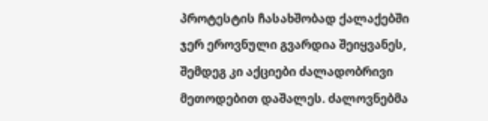პროტესტის ჩასახშობად ქალაქებში ჯერ ეროვნული გვარდია შეიყვანეს, შემდეგ კი აქციები ძალადობრივი მეთოდებით დაშალეს. ძალოვნებმა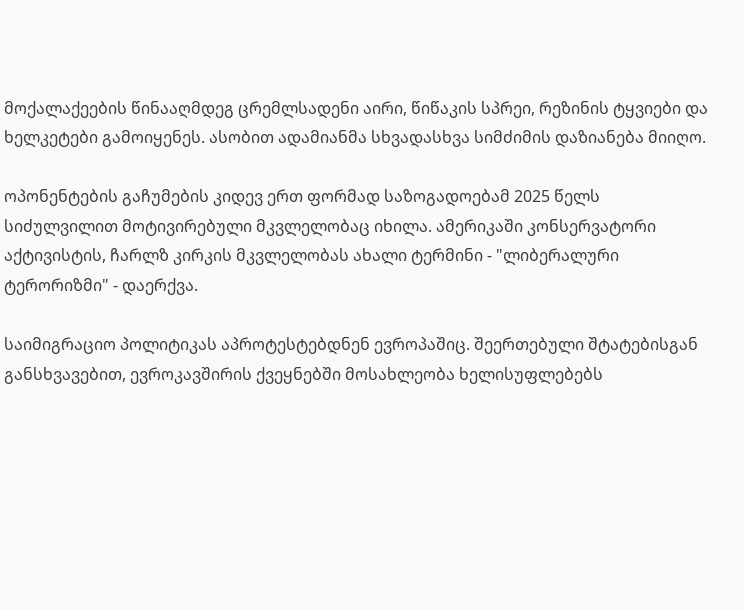მოქალაქეების წინააღმდეგ ცრემლსადენი აირი, წიწაკის სპრეი, რეზინის ტყვიები და ხელკეტები გამოიყენეს. ასობით ადამიანმა სხვადასხვა სიმძიმის დაზიანება მიიღო.

ოპონენტების გაჩუმების კიდევ ერთ ფორმად საზოგადოებამ 2025 წელს სიძულვილით მოტივირებული მკვლელობაც იხილა. ამერიკაში კონსერვატორი აქტივისტის, ჩარლზ კირკის მკვლელობას ახალი ტერმინი - "ლიბერალური ტერორიზმი" - დაერქვა.

საიმიგრაციო პოლიტიკას აპროტესტებდნენ ევროპაშიც. შეერთებული შტატებისგან განსხვავებით, ევროკავშირის ქვეყნებში მოსახლეობა ხელისუფლებებს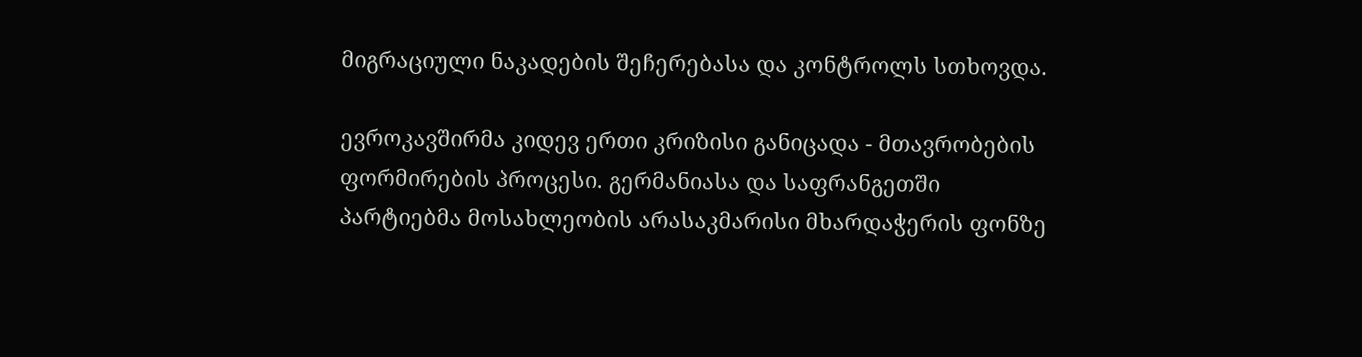მიგრაციული ნაკადების შეჩერებასა და კონტროლს სთხოვდა.

ევროკავშირმა კიდევ ერთი კრიზისი განიცადა - მთავრობების ფორმირების პროცესი. გერმანიასა და საფრანგეთში პარტიებმა მოსახლეობის არასაკმარისი მხარდაჭერის ფონზე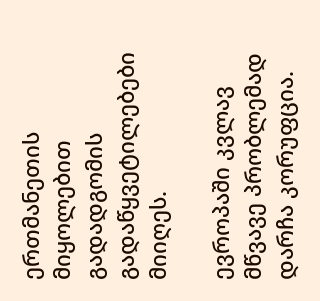ერთმანეთის მიყოლებით გადადგომის გადაწყვეტილებები მიიღეს.

ევროპაში კვლავ მწვავე პრობლემად დარჩა კორუფცია.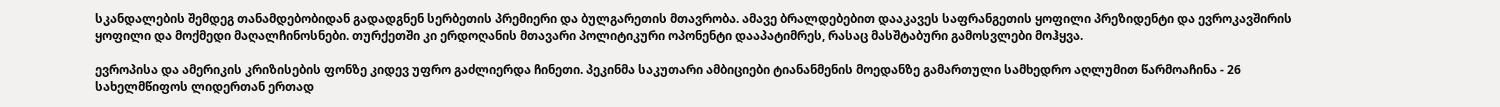სკანდალების შემდეგ თანამდებობიდან გადადგნენ სერბეთის პრემიერი და ბულგარეთის მთავრობა. ამავე ბრალდებებით დააკავეს საფრანგეთის ყოფილი პრეზიდენტი და ევროკავშირის ყოფილი და მოქმედი მაღალჩინოსნები. თურქეთში კი ერდოღანის მთავარი პოლიტიკური ოპონენტი დააპატიმრეს, რასაც მასშტაბური გამოსვლები მოჰყვა.

ევროპისა და ამერიკის კრიზისების ფონზე კიდევ უფრო გაძლიერდა ჩინეთი. პეკინმა საკუთარი ამბიციები ტიანანმენის მოედანზე გამართული სამხედრო აღლუმით წარმოაჩინა - 26 სახელმწიფოს ლიდერთან ერთად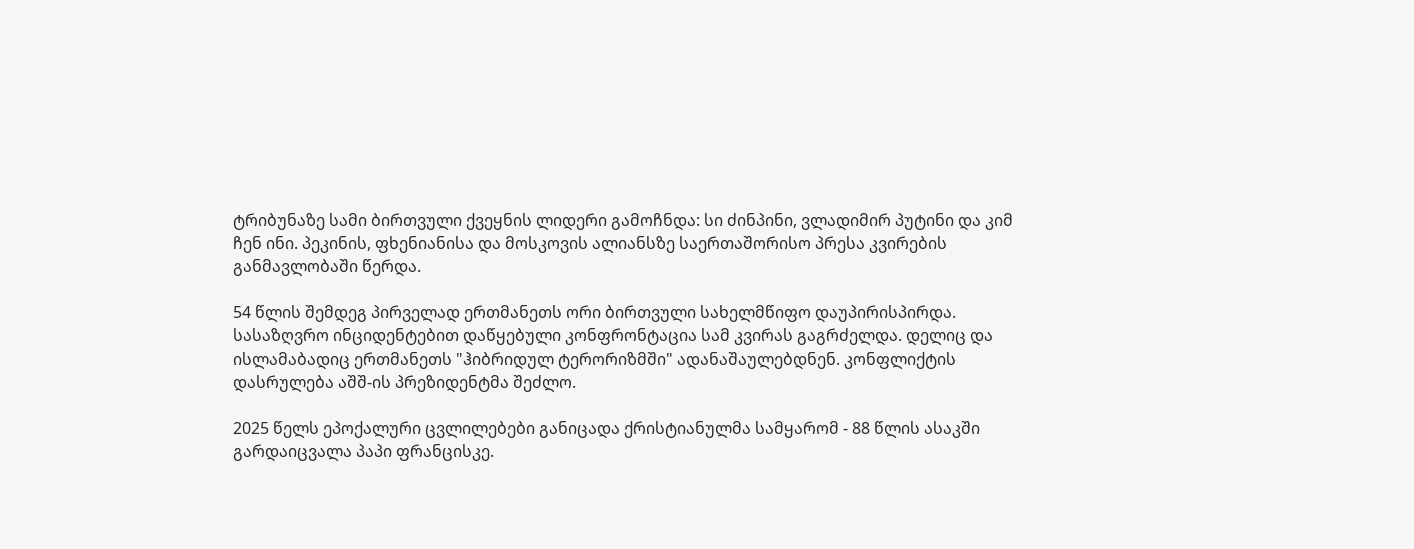ტრიბუნაზე სამი ბირთვული ქვეყნის ლიდერი გამოჩნდა: სი ძინპინი, ვლადიმირ პუტინი და კიმ ჩენ ინი. პეკინის, ფხენიანისა და მოსკოვის ალიანსზე საერთაშორისო პრესა კვირების განმავლობაში წერდა.

54 წლის შემდეგ პირველად ერთმანეთს ორი ბირთვული სახელმწიფო დაუპირისპირდა. სასაზღვრო ინციდენტებით დაწყებული კონფრონტაცია სამ კვირას გაგრძელდა. დელიც და ისლამაბადიც ერთმანეთს "ჰიბრიდულ ტერორიზმში" ადანაშაულებდნენ. კონფლიქტის დასრულება აშშ-ის პრეზიდენტმა შეძლო.

2025 წელს ეპოქალური ცვლილებები განიცადა ქრისტიანულმა სამყარომ - 88 წლის ასაკში გარდაიცვალა პაპი ფრანცისკე.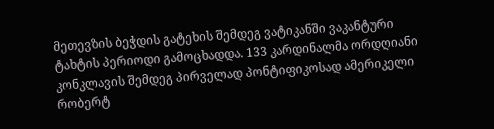მეთევზის ბეჭდის გატეხის შემდეგ ვატიკანში ვაკანტური ტახტის პერიოდი გამოცხადდა. 133 კარდინალმა ორდღიანი კონკლავის შემდეგ პირველად პონტიფიკოსად ამერიკელი რობერტ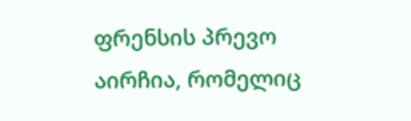ფრენსის პრევო აირჩია, რომელიც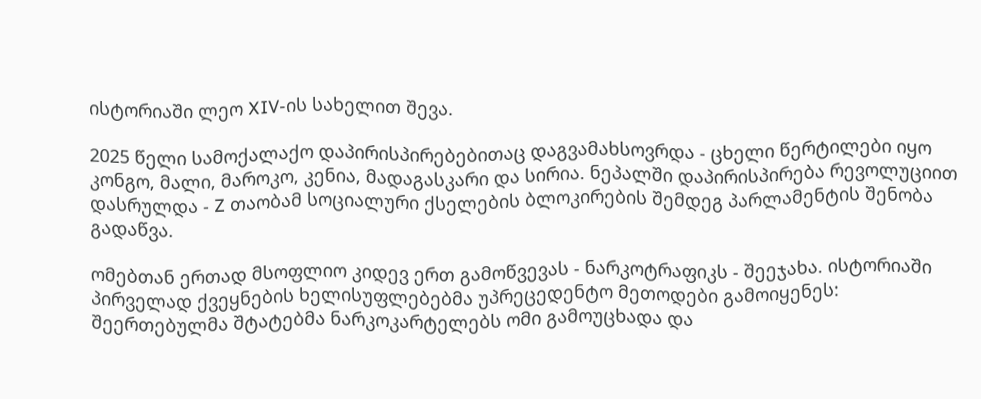ისტორიაში ლეო XIV-ის სახელით შევა.

2025 წელი სამოქალაქო დაპირისპირებებითაც დაგვამახსოვრდა - ცხელი წერტილები იყო კონგო, მალი, მაროკო, კენია, მადაგასკარი და სირია. ნეპალში დაპირისპირება რევოლუციით დასრულდა - Z თაობამ სოციალური ქსელების ბლოკირების შემდეგ პარლამენტის შენობა გადაწვა.

ომებთან ერთად მსოფლიო კიდევ ერთ გამოწვევას - ნარკოტრაფიკს - შეეჯახა. ისტორიაში პირველად ქვეყნების ხელისუფლებებმა უპრეცედენტო მეთოდები გამოიყენეს: შეერთებულმა შტატებმა ნარკოკარტელებს ომი გამოუცხადა და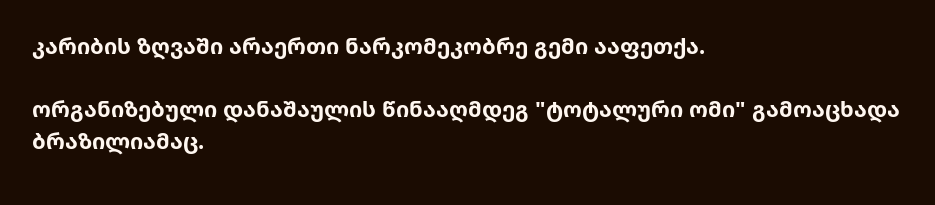კარიბის ზღვაში არაერთი ნარკომეკობრე გემი ააფეთქა.

ორგანიზებული დანაშაულის წინააღმდეგ "ტოტალური ომი" გამოაცხადა ბრაზილიამაც.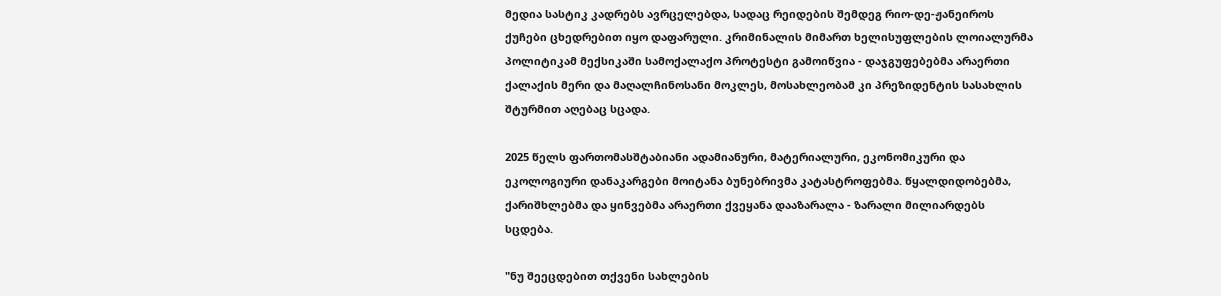მედია სასტიკ კადრებს ავრცელებდა, სადაც რეიდების შემდეგ რიო-დე-ჟანეიროს ქუჩები ცხედრებით იყო დაფარული. კრიმინალის მიმართ ხელისუფლების ლოიალურმა პოლიტიკამ მექსიკაში სამოქალაქო პროტესტი გამოიწვია - დაჯგუფებებმა არაერთი ქალაქის მერი და მაღალჩინოსანი მოკლეს, მოსახლეობამ კი პრეზიდენტის სასახლის შტურმით აღებაც სცადა.

2025 წელს ფართომასშტაბიანი ადამიანური, მატერიალური, ეკონომიკური და ეკოლოგიური დანაკარგები მოიტანა ბუნებრივმა კატასტროფებმა. წყალდიდობებმა, ქარიშხლებმა და ყინვებმა არაერთი ქვეყანა დააზარალა - ზარალი მილიარდებს სცდება.

"ნუ შეეცდებით თქვენი სახლების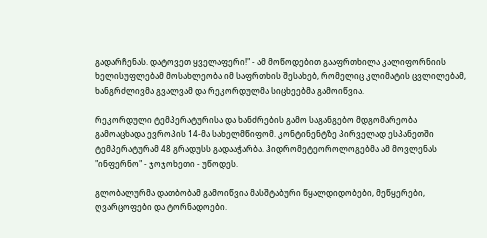გადარჩენას. დატოვეთ ყველაფერი!" - ამ მოწოდებით გააფრთხილა კალიფორნიის ხელისუფლებამ მოსახლეობა იმ საფრთხის შესახებ, რომელიც კლიმატის ცვლილებამ, ხანგრძლივმა გვალვამ და რეკორდულმა სიცხეებმა გამოიწვია.

რეკორდული ტემპერატურისა და ხანძრების გამო საგანგებო მდგომარეობა გამოაცხადა ევროპის 14-მა სახელმწიფომ. კონტინენტზე პირველად ესპანეთში ტემპერატურამ 48 გრადუსს გადააჭარბა. ჰიდრომეტეოროლოგებმა ამ მოვლენას "ინფერნო" - ჯოჯოხეთი - უწოდეს.

გლობალურმა დათბობამ გამოიწვია მასშტაბური წყალდიდობები, მეწყერები, ღვარცოფები და ტორნადოები.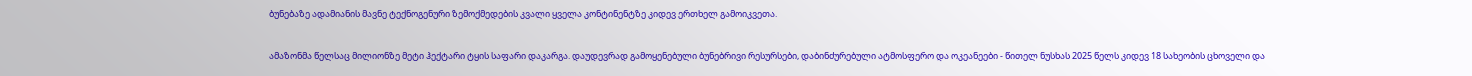ბუნებაზე ადამიანის მავნე ტექნოგენური ზემოქმედების კვალი ყველა კონტინენტზე კიდევ ერთხელ გამოიკვეთა.

ამაზონმა წელსაც მილიონზე მეტი ჰექტარი ტყის საფარი დაკარგა. დაუდევრად გამოყენებული ბუნებრივი რესურსები, დაბინძურებული ატმოსფერო და ოკეანეები - წითელ ნუსხას 2025 წელს კიდევ 18 სახეობის ცხოველი და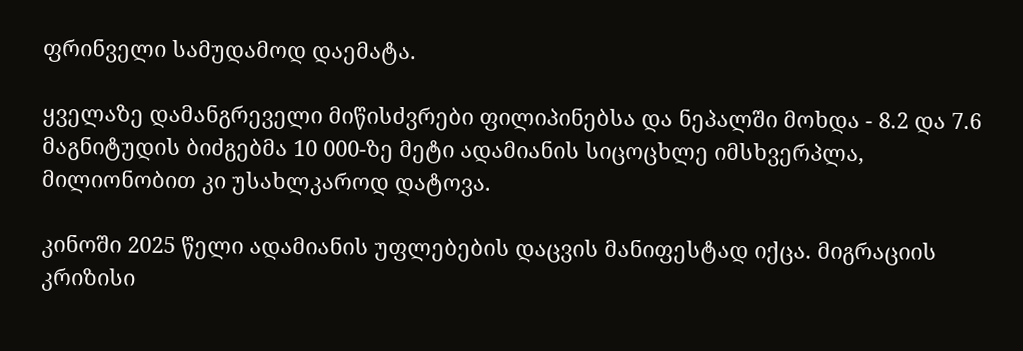ფრინველი სამუდამოდ დაემატა.

ყველაზე დამანგრეველი მიწისძვრები ფილიპინებსა და ნეპალში მოხდა - 8.2 და 7.6 მაგნიტუდის ბიძგებმა 10 000-ზე მეტი ადამიანის სიცოცხლე იმსხვერპლა, მილიონობით კი უსახლკაროდ დატოვა.

კინოში 2025 წელი ადამიანის უფლებების დაცვის მანიფესტად იქცა. მიგრაციის კრიზისი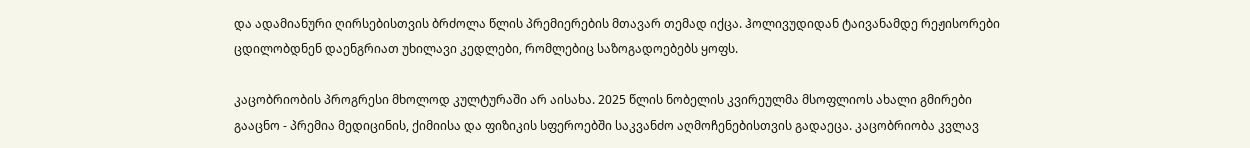და ადამიანური ღირსებისთვის ბრძოლა წლის პრემიერების მთავარ თემად იქცა. ჰოლივუდიდან ტაივანამდე რეჟისორები ცდილობდნენ დაენგრიათ უხილავი კედლები, რომლებიც საზოგადოებებს ყოფს.

კაცობრიობის პროგრესი მხოლოდ კულტურაში არ აისახა. 2025 წლის ნობელის კვირეულმა მსოფლიოს ახალი გმირები გააცნო - პრემია მედიცინის, ქიმიისა და ფიზიკის სფეროებში საკვანძო აღმოჩენებისთვის გადაეცა. კაცობრიობა კვლავ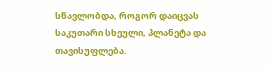სწავლობდა, როგორ დაიცვას საკუთარი სხეული, პლანეტა და თავისუფლება.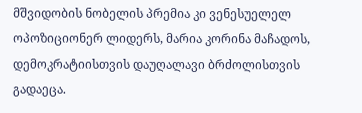მშვიდობის ნობელის პრემია კი ვენესუელელ ოპოზიციონერ ლიდერს, მარია კორინა მაჩადოს, დემოკრატიისთვის დაუღალავი ბრძოლისთვის გადაეცა.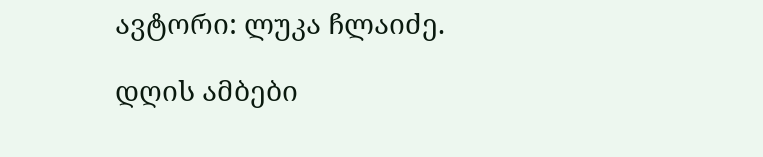ავტორი: ლუკა ჩლაიძე.

დღის ამბები